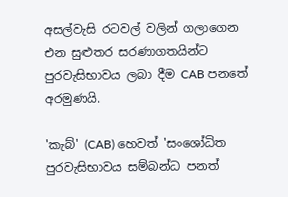අසල්වැසි රටවල් වලින් ගලාගෙන එන සුළුතර සරණාගතයින්ට පුරවැසිභාවය ලබා දීම CAB පනතේ අරමුණයි.

'කැබ්' (CAB) හෙවත් 'සංශෝධිත පුරවැසිභාවය සම්බන්ධ පනත්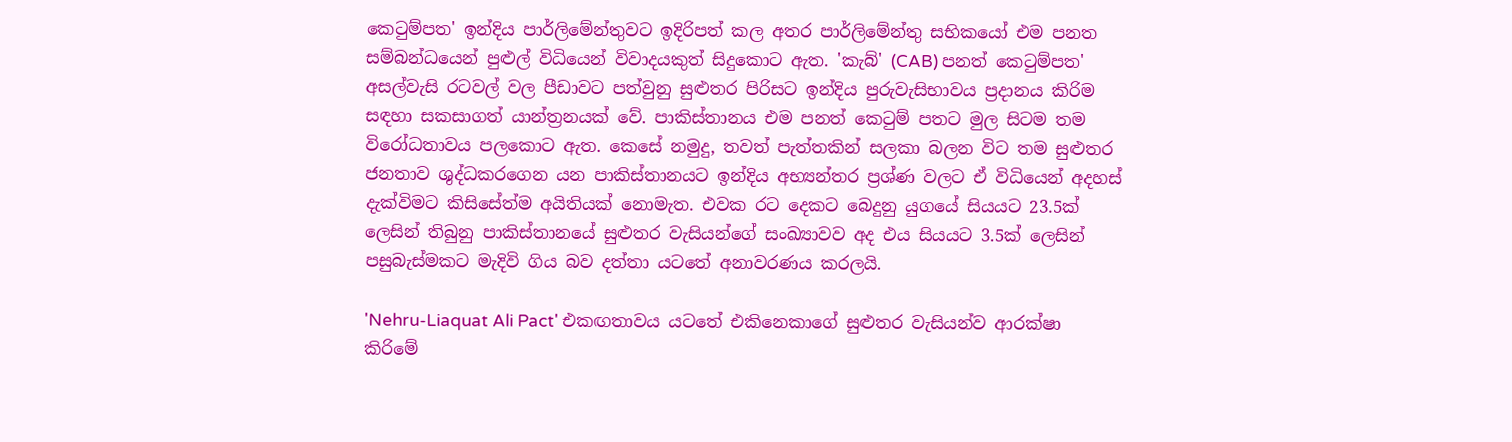කෙටුම්පත' ඉන්දිය පාර්ලිමේන්තුවට ඉදිරිපත් කල අතර පාර්ලිමේන්තු සභිකයෝ එම පනත සම්බන්ධයෙන් පුළුල් විධියෙන් විවාදයකුත් සිදුකොට ඇත. 'කැබ්' (CAB) පනත් කෙටුම්පත' අසල්වැසි රටවල් වල පීඩාවට පත්වුනු සුළුතර පිරිසට ඉන්දිය පුරුවැසිභාවය ප්‍රදානය කිරිම සඳහා සකසාගත් යාන්ත්‍රනයක් වේ. පාකිස්තානය එම පනත් කෙටුම් පතට මුල සිටම තම විරෝධතාවය පලකොට ඇත. කෙසේ නමුදු, තවත් පැත්තකින් සලකා බලන විට තම සුළුතර ජනතාව ශුද්ධකරගෙන යන පාකිස්තානයට ඉන්දිය අභ්‍යන්තර ප්‍රශ්ණ වලට ඒ විධියෙන් අදහස් දැක්විමට කිසිසේත්ම අයිතියක් නොමැත. එවක රට දෙකට බෙදුනු යුගයේ සියයට 23.5ක් ලෙසින් තිබුනු පාකිස්තානයේ සුළුතර වැසියන්ගේ සංඛ්‍යාවව අද එය සියයට 3.5ක් ලෙසින් පසුබැස්මකට මැදිවි ගිය බව දත්තා යටතේ අනාවරණය කරලයි.

'Nehru-Liaquat Ali Pact' එකඟතාවය යටතේ එකිනෙකාගේ සුළුතර වැසියන්ව ආරක්ෂා කිරිමේ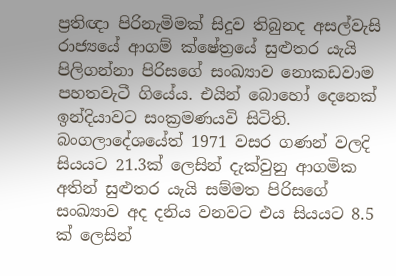ප්‍රතිඥා පිරිනැමිමක් සිදුව තිබුනද අසල්වැසි රාජ්‍යයේ ආගම් ක්ෂේත්‍රයේ සුළුතර යැයි පිලිගන්නා පිරිසගේ සංඛ්‍යාව නොකඩවාම පහතවැටී ගියේය. එයින් බොහෝ දෙනෙක් ඉන්දියාවට සංක්‍රමණයවි සිටිති. බංගලාදේශයේත් 1971 වසර ගණන් වලදි සියයට 21.3ක් ලෙසින් දැක්වුනු ආගමික අතින් සුළුතර යැයි සම්මත පිරිසගේ සංඛ්‍යාව අද දනිය වනවට එය සියයට 8.5 ක් ලෙසින්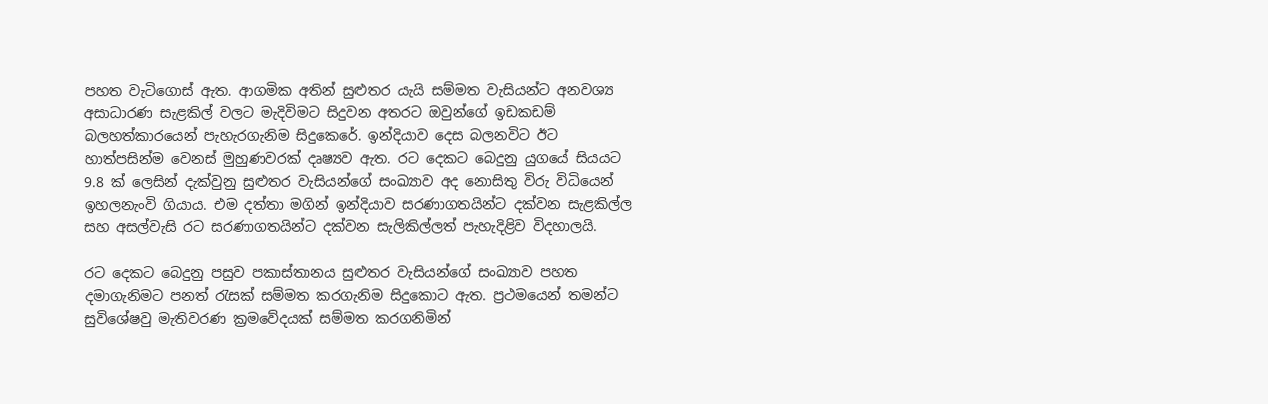පහත වැටිගොස් ඇත. ආගමික අතින් සුළුතර යැයි සම්මත වැසියන්ට අනවශ්‍ය අසාධාරණ සැළකිල් වලට මැදිවිමට සිදුවන අතරට ඔවුන්ගේ ඉඩකඩම් බලහත්කාරයෙන් පැහැරගැනිම සිදුකෙරේ. ඉන්දියාව දෙස බලනවිට ඊට හාත්පසින්ම වෙනස් මුහුණවරක් දෘෂ්‍යව ඇත. රට දෙකට බෙදුනු යුගයේ සියයට 9.8 ක් ලෙසින් දැක්වුනු සුළුතර වැසියන්ගේ සංඛ්‍යාව අද නොසිතු විරු විධියෙන් ඉහලනැංවි ගියාය. එම දත්තා මගින් ඉන්දියාව සරණාගතයින්ට දක්වන සැළකිල්ල සහ අසල්වැසි රට සරණාගතයින්ට දක්වන සැලිකිල්ලත් පැහැදිළිව විදහාලයි.

රට දෙකට බෙදුනු පසුව පකාස්තානය සුළුතර වැසියන්ගේ සංඛ්‍යාව පහත දමාගැනිමට පනත් රැසක් සම්මත කරගැනිම සිදුකොට ඇත. ප්‍රථමයෙන් තමන්ට සුවිශේෂවු මැතිවරණ ක්‍රමවේදයක් සම්මත කරගනිමින්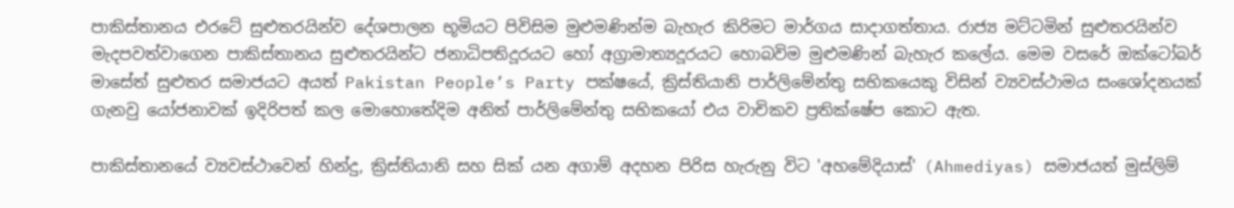පාකිස්තානය එරටේ සුළුතරයින්ව දේශපාලන භූමියට පිවිසිම මුළුමණින්ම බැහැර කිරිමට මාර්ගය සාදාගත්තාය. රාජ්‍ය මට්ටමින් සුළුතරයින්ව මැදපවත්වාගෙන පාකිස්තානය සුළුතරයින්ට ජනාධිපතිදූරයට හෝ අග්‍රාමාත්‍යදූරයට හොබවිම මුළුමණින් බැහැර කලේය. මෙම වසරේ ඔක්ටෝබර් මාසේත් සුළුතර සමාජයට අයත් Pakistan People’s Party පක්ෂයේ, ක්‍රිස්තියානි පාර්ලිමේන්තු සභිකයෙකු විසින් ව්‍යවස්ථාමය සංශෝදනයක් ගැනවු යෝජනාවක් ඉදිරිපත් කල මොහොතේදිම අනිත් පාර්ලිමේන්තු සභිකයෝ එය වාචිකව ප්‍රතික්ෂේප කොට ඇත.

පාකිස්තානයේ ව්‍යවස්ථාවෙන් හින්දු, ක්‍රිස්තියානි සහ සික් යන අගාම් අදහන පිරිස හැරුනු විට 'අහමේදියාස්' (Ahmediyas) සමාජයත් මුස්ලිම්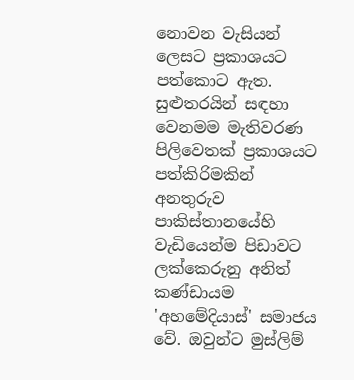නොවන වැසියන් ලෙසට ප්‍රකාශයට පත්කොට ඇත. සුළුතරයින් සඳහා වෙනමම මැතිවරණ පිලිවෙතක් ප්‍රකාශයට පත්කිරිමකින් අනතුරුව පාකිස්තානයේහි වැඩියෙන්ම පිඩාවට ලක්කෙරුනු අනිත් කණ්ඩායම 'අහමේදියාස්' සමාජය වේ. ඔවුන්ට මුස්ලිම්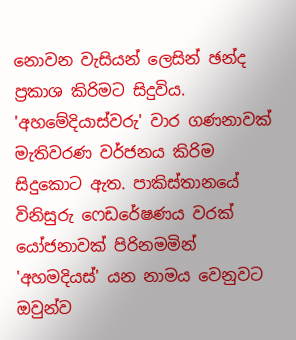නොවන වැසියන් ලෙසින් ඡන්ද ප්‍රකාශ කිරිමට සිදුවිය. 'අහමේදියාස්වරු' වාර ගණනාවක් මැතිවරණ වර්ජනය කිරිම සිදුකොට ඇත. පාකිස්තානයේ විනිසුරු ෆෙඩරේෂණය වරක් යෝජනාවක් පිරිනමමින් 'අහමදියස්' යන නාමය වෙනුවට ඔවුන්ව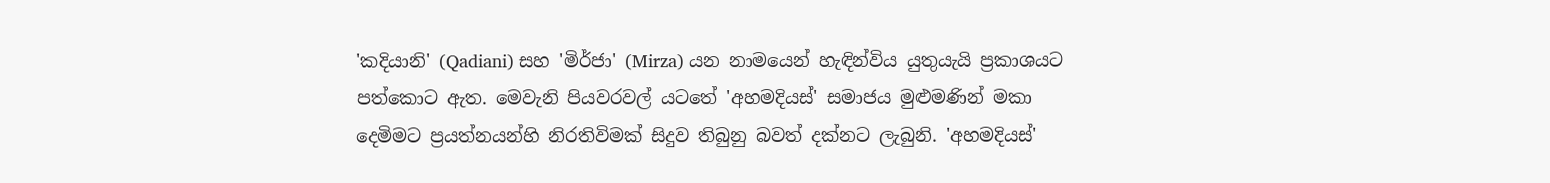'කදියානි' (Qadiani) සහ 'මිර්ජා' (Mirza) යන නාමයෙන් හැඳින්විය යුතුයැයි ප්‍රකාශයට පත්කොට ඇත. මෙවැනි පියවරවල් යටතේ 'අහමදියස්' සමාජය මුළුමණින් මකා දෙමිමට ප්‍රයත්නයන්හි නිරතිවිමක් සිදුව තිබුනු බවත් දක්නට ලැබුනි. 'අහමදියස්'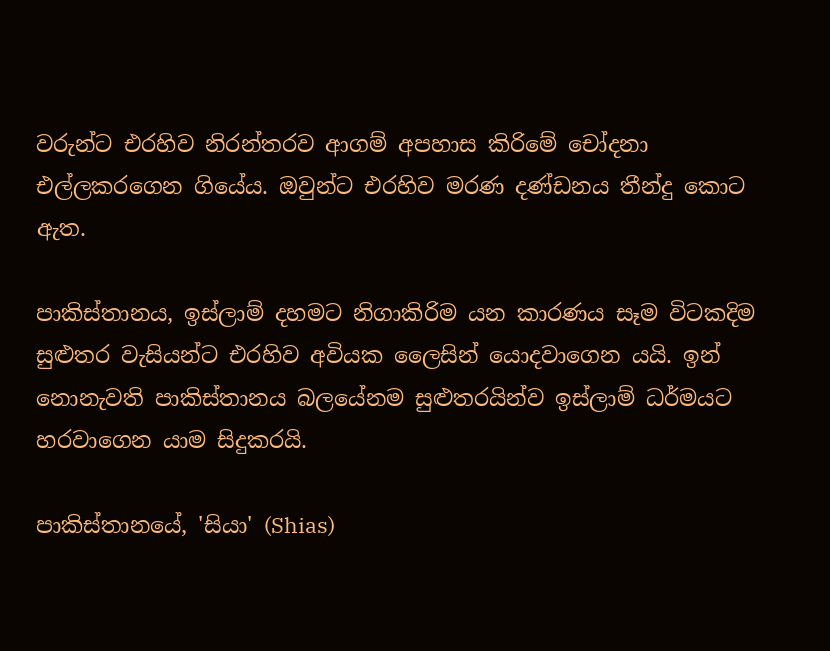වරුන්ට එරහිව නිරන්තරව ආගම් අපහාස කිරිමේ චෝදනා එල්ලකරගෙන ගියේය. ඔවුන්ට එරහිව මරණ දණ්ඩනය තීන්දු කොට ඇත.

පාකිස්තානය, ඉස්ලාම් දහමට නිගාකිරිම යන කාරණය සෑම විටකදිම සුළුතර වැසියන්ට එරහිව අවියක ලෛසින් යොදවාගෙන යයි. ඉන් නොනැවති පාකිස්තානය බලයේනම සුළුතරයින්ව ඉස්ලාම් ධර්මයට හරවාගෙන යාම සිදුකරයි.

පාකිස්තානයේ, 'සියා' (Shias)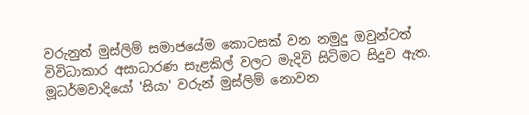වරුනුත් මුස්ලිම් සමාජයේම කොටසක් වන නමුදු ඔවුන්ටත් විවිධාකාර අසාධාරණ සැළකිල් වලට මැදිවි සිටිමට සිදුව ඇත. මූධර්මවාදියෝ 'සියා' වරුන් මුස්ලිම් නොවන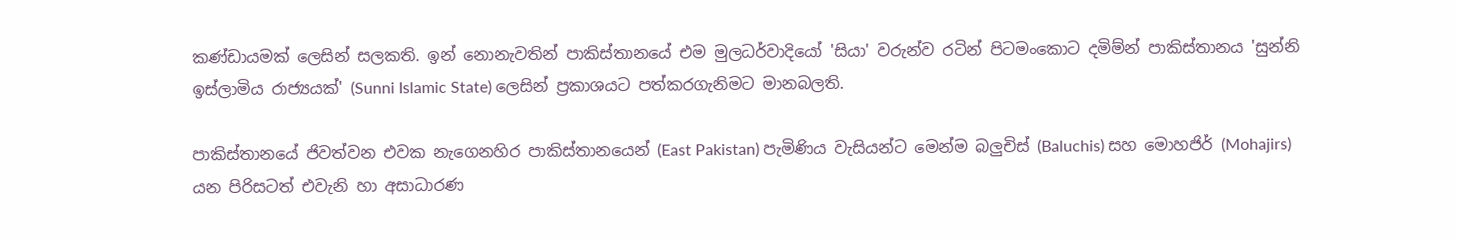කණ්ඩායමක් ලෙසින් සලකති. ඉන් නොනැවතින් පාකිස්තානයේ එම මුලධර්වාදියෝ 'සියා' වරුන්ව රටින් පිටමංකොට දමිම්න් පාකිස්තානය 'සුන්නි ඉස්ලාමිය රාජ්‍යයක්' (Sunni Islamic State) ලෙසින් ප්‍රකාශයට පත්කරගැනිමට මානබලති.

පාකිස්තානයේ ජිවත්වන එවක නැගෙනහිර පාකිස්තානයෙන් (East Pakistan) පැමිණිය වැසියන්ට මෙන්ම බලුචිස් (Baluchis) සහ මොහජිර් (Mohajirs) යන පිරිසටත් එවැනි හා අසාධාරණ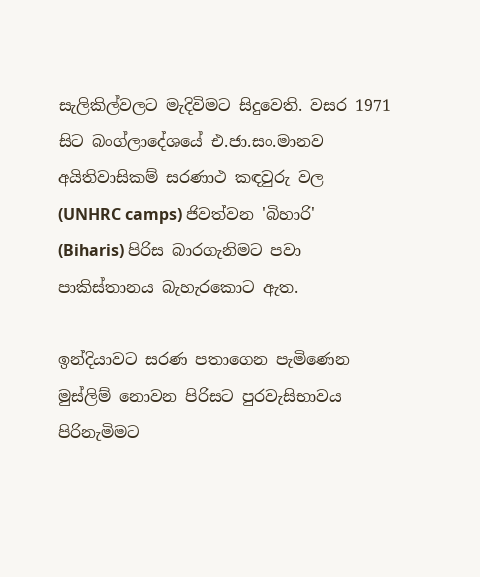සැලිකිල්වලට මැදිවිමට සිදුවෙති. වසර 1971 සිට බංග්ලාදේශයේ එ.ජා.සං.මානව අයිතිවාසිකම් සරණාථ කඳවුරු වල (UNHRC camps) ජිවත්වන 'බිහාරි' (Biharis) පිරිස බාරගැනිමට පවා පාකිස්තානය බැහැරකොට ඇත.

ඉන්දියාවට සරණ පතාගෙන පැමිණෙන මුස්ලිම් නොවන පිරිසට පුරවැසිභාවය පිරිනැමිමට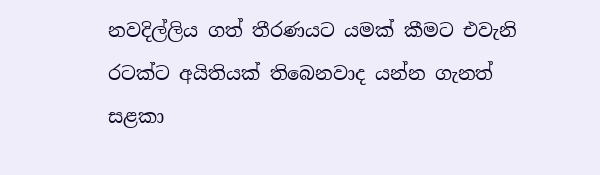නවදිල්ලිය ගත් තීරණයට යමක් කීමට එවැනි රටක්ට අයිතියක් තිබෙනවාද යන්න ගැනත් සළකා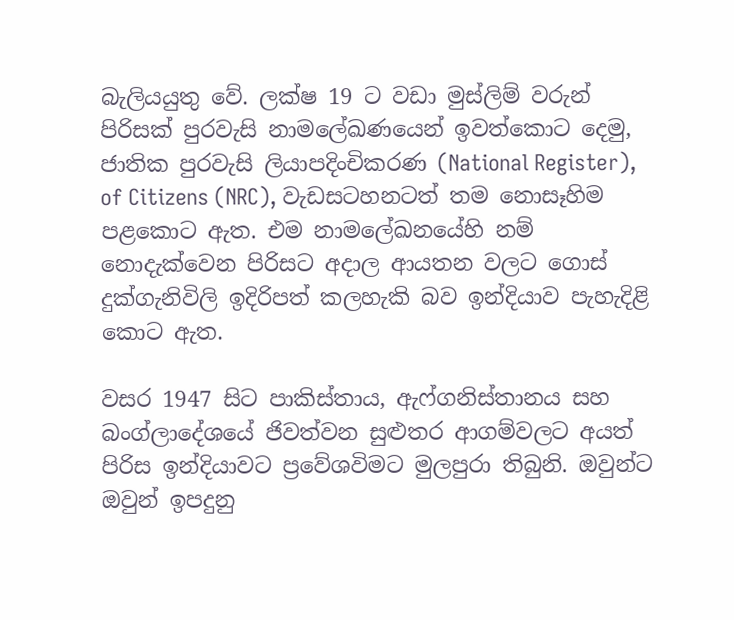බැලියයුතු වේ. ලක්ෂ 19 ට වඩා මුස්ලිම් වරුන් පිරිසක් පුරවැසි නාමලේඛණයෙන් ඉවත්කොට දෙමු, ජාතික පුරවැසි ලියාපදිංචිකරණ (National Register), of Citizens (NRC), වැඩසටහනටත් තම නොසෑහිම පළකොට ඇත. එම නාමලේඛනයේහි නම් නොදැක්වෙන පිරිසට අදාල ආයතන වලට ගොස් දුක්ගැනිවිලි ඉදිරිපත් කලහැකි බව ඉන්දියාව පැහැදිළි කොට ඇත.

වසර 1947 සිට පාකිස්තාය, ඇෆ්ගනිස්තානය සහ බංග්ලාදේශයේ ජිවත්වන සුළුතර ආගම්වලට අයත් පිරිස ඉන්දියාවට ප්‍රවේශවිමට මුලපුරා තිබුනි. ඔවුන්ට ඔවුන් ඉපදුනු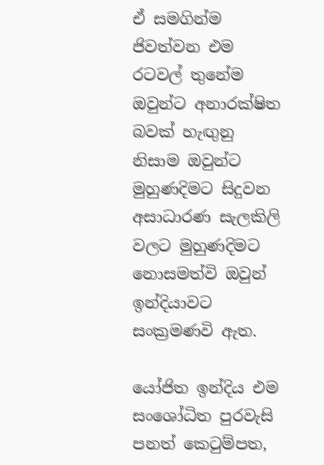ඒ සමගින්ම ජිවත්වන එම රටවල් තුනේම ඔවුන්ට අනාරක්ෂිත බවක් හැඟුනු නිසාම ඔවුන්ට මුහුණදිමට සිදුවන අසාධාරණ සැලකිලි වලට මුහුණදිමට නොසමත්වි ඔවුන් ඉන්දියාවට සංක්‍රමණවි ඇත.

යෝජිත ඉන්දිය එම සංශෝධිත පුරවැසි පනත් කෙටුම්පත,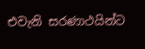එවැනි සරණාථයින්ට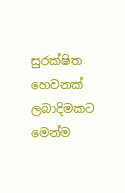සුරක්ෂිත හෙවනක් ලබාදිමකට මෙන්ම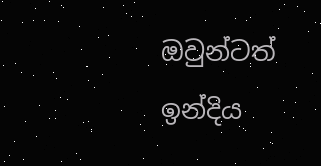ඔවුන්ටත් ඉන්දිය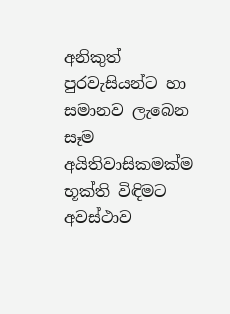අනිකුත් පුරවැසියන්ට හා සමානව ලැබෙන සෑම අයිතිවාසිකමක්ම භූක්ති විඳිමට අවස්ථාව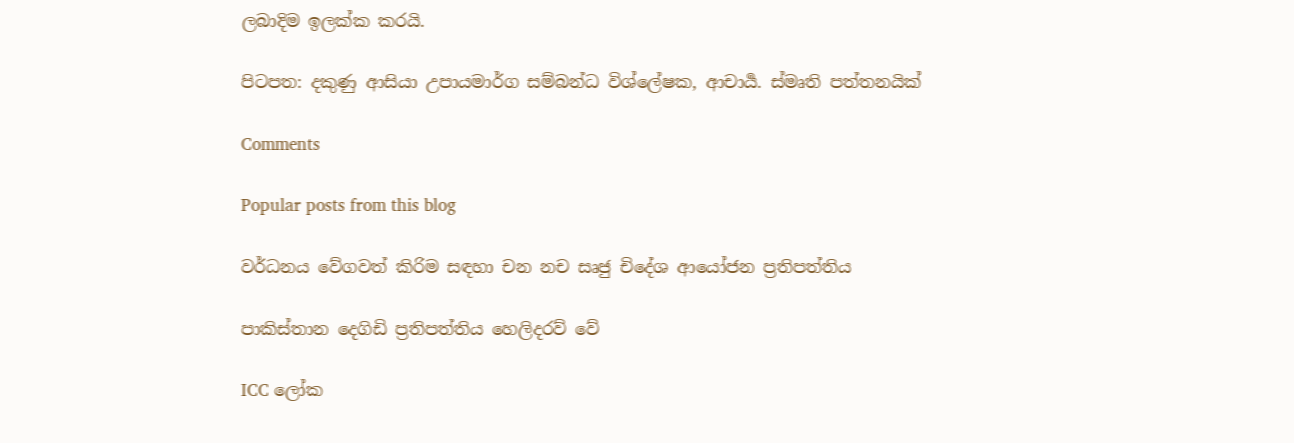ලබාදිම ඉලක්ක කරයි.

පිටපත: දකුණු ආසියා උපායමාර්ග සම්බන්ධ විශ්ලේෂක, ආචාර්‍ය. ස්මෘති පත්තනයික්

Comments

Popular posts from this blog

වර්ධනය වේගවත් කිරිම සඳහා චන නච සෘජු චිදේශ ආයෝජන ප්‍රතිපත්තිය

පාකිස්තාන දෙගිඩි ප්‍රතිපත්තිය හෙලිදරව් වේ

ICC ලෝක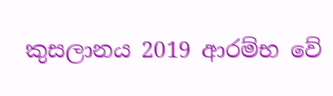කුසලානය 2019 ආරම්භ වේ